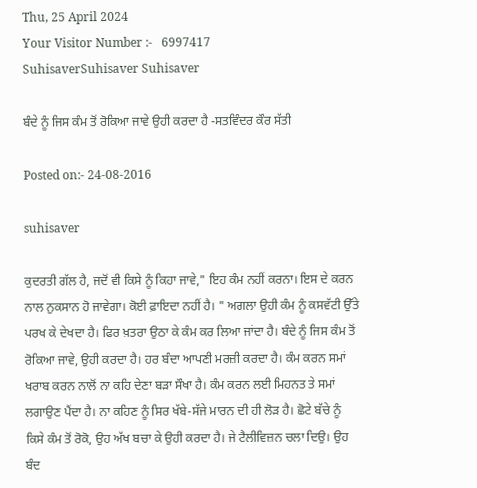Thu, 25 April 2024
Your Visitor Number :-   6997417
SuhisaverSuhisaver Suhisaver

ਬੰਦੇ ਨੂੰ ਜਿਸ ਕੰਮ ਤੋਂ ਰੋਕਿਆ ਜਾਵੇ ਉਹੀ ਕਰਦਾ ਹੈ -ਸਤਵਿੰਦਰ ਕੌਰ ਸੱਤੀ

Posted on:- 24-08-2016

suhisaver

ਕੁਦਰਤੀ ਗੱਲ ਹੈ, ਜਦੋਂ ਵੀ ਕਿਸੇ ਨੂੰ ਕਿਹਾ ਜਾਵੇ," ਇਹ ਕੰਮ ਨਹੀਂ ਕਰਨਾ। ਇਸ ਦੇ ਕਰਨ ਨਾਲ ਨੁਕਸਾਨ ਹੋ ਜਾਵੇਗਾ। ਕੋਈ ਫ਼ਾਇਦਾ ਨਹੀਂ ਹੈ। " ਅਗਲਾ ਉਹੀ ਕੰਮ ਨੂੰ ਕਸਵੱਟੀ ਉੱਤੇ ਪਰਖ ਕੇ ਦੇਖਦਾ ਹੈ। ਫਿਰ ਖ਼ਤਰਾ ਉਠਾ ਕੇ ਕੰਮ ਕਰ ਲਿਆ ਜਾਂਦਾ ਹੈ। ਬੰਦੇ ਨੂੰ ਜਿਸ ਕੰਮ ਤੋਂ ਰੋਕਿਆ ਜਾਵੇ, ਉਹੀ ਕਰਦਾ ਹੈ। ਹਰ ਬੰਦਾ ਆਪਣੀ ਮਰਜ਼ੀ ਕਰਦਾ ਹੈ। ਕੰਮ ਕਰਨ ਸਮਾਂ ਖਰਾਬ ਕਰਨ ਨਾਲੋਂ ਨਾ ਕਹਿ ਦੇਣਾ ਬੜਾ ਸੌਖਾ ਹੈ। ਕੰਮ ਕਰਨ ਲਈ ਮਿਹਨਤ ਤੇ ਸਮਾਂ ਲਗਾਉਣ ਪੈਂਦਾ ਹੈ। ਨਾ ਕਹਿਣ ਨੂੰ ਸਿਰ ਖੱਬੇ-ਸੱਜੇ ਮਾਰਨ ਦੀ ਹੀ ਲੋੜ ਹੈ। ਛੋਟੇ ਬੱਚੇ ਨੂੰ ਕਿਸੇ ਕੰਮ ਤੋਂ ਰੋਕੋ, ਉਹ ਅੱਖ ਬਚਾ ਕੇ ਉਹੀ ਕਰਦਾ ਹੈ। ਜੇ ਟੈਲੀਵਿਜ਼ਨ ਚਲਾ ਦਿਉ। ਉਹ ਬੰਦ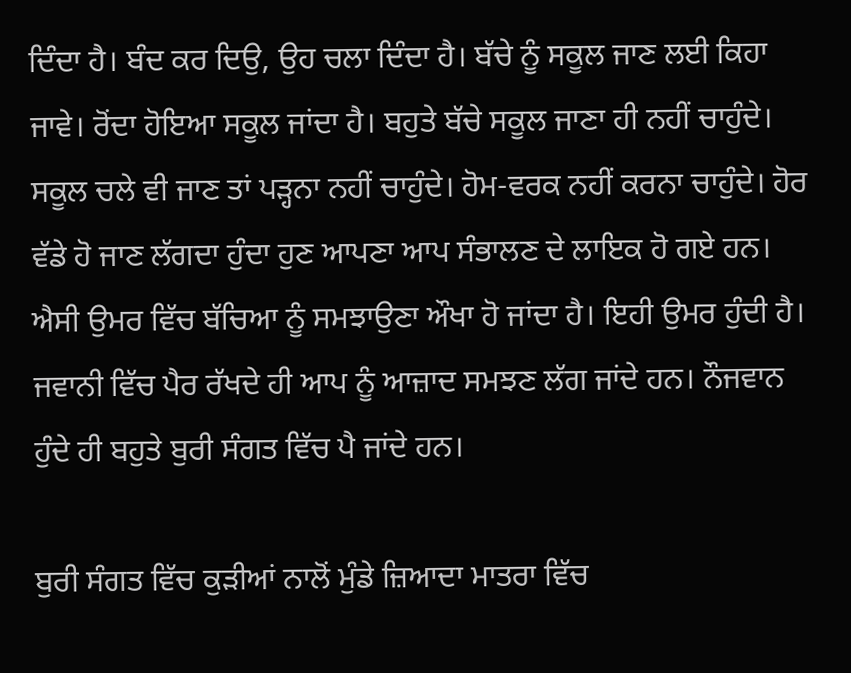ਦਿੰਦਾ ਹੈ। ਬੰਦ ਕਰ ਦਿਉ, ਉਹ ਚਲਾ ਦਿੰਦਾ ਹੈ। ਬੱਚੇ ਨੂੰ ਸਕੂਲ ਜਾਣ ਲਈ ਕਿਹਾ ਜਾਵੇ। ਰੋਂਦਾ ਹੋਇਆ ਸਕੂਲ ਜਾਂਦਾ ਹੈ। ਬਹੁਤੇ ਬੱਚੇ ਸਕੂਲ ਜਾਣਾ ਹੀ ਨਹੀਂ ਚਾਹੁੰਦੇ। ਸਕੂਲ ਚਲੇ ਵੀ ਜਾਣ ਤਾਂ ਪੜ੍ਹਨਾ ਨਹੀਂ ਚਾਹੁੰਦੇ। ਹੋਮ-ਵਰਕ ਨਹੀਂ ਕਰਨਾ ਚਾਹੁੰਦੇ। ਹੋਰ ਵੱਡੇ ਹੋ ਜਾਣ ਲੱਗਦਾ ਹੁੰਦਾ ਹੁਣ ਆਪਣਾ ਆਪ ਸੰਭਾਲਣ ਦੇ ਲਾਇਕ ਹੋ ਗਏ ਹਨ। ਐਸੀ ਉਮਰ ਵਿੱਚ ਬੱਚਿਆ ਨੂੰ ਸਮਝਾਉਣਾ ਔਖਾ ਹੋ ਜਾਂਦਾ ਹੈ। ਇਹੀ ਉਮਰ ਹੁੰਦੀ ਹੈ। ਜਵਾਨੀ ਵਿੱਚ ਪੈਰ ਰੱਖਦੇ ਹੀ ਆਪ ਨੂੰ ਆਜ਼ਾਦ ਸਮਝਣ ਲੱਗ ਜਾਂਦੇ ਹਨ। ਨੌਜਵਾਨ ਹੁੰਦੇ ਹੀ ਬਹੁਤੇ ਬੁਰੀ ਸੰਗਤ ਵਿੱਚ ਪੈ ਜਾਂਦੇ ਹਨ।

ਬੁਰੀ ਸੰਗਤ ਵਿੱਚ ਕੁੜੀਆਂ ਨਾਲੋਂ ਮੁੰਡੇ ਜ਼ਿਆਦਾ ਮਾਤਰਾ ਵਿੱਚ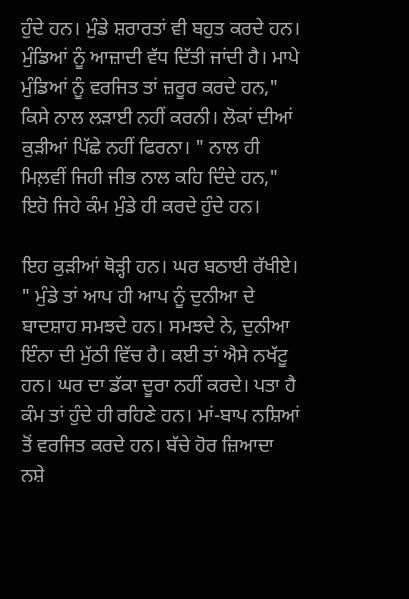ਹੁੰਦੇ ਹਨ। ਮੁੰਡੇ ਸ਼ਰਾਰਤਾਂ ਵੀ ਬਹੁਤ ਕਰਦੇ ਹਨ। ਮੁੰਡਿਆਂ ਨੂੰ ਆਜ਼ਾਦੀ ਵੱਧ ਦਿੱਤੀ ਜਾਂਦੀ ਹੈ। ਮਾਪੇ ਮੁੰਡਿਆਂ ਨੂੰ ਵਰਜਿਤ ਤਾਂ ਜ਼ਰੂਰ ਕਰਦੇ ਹਨ," ਕਿਸੇ ਨਾਲ ਲੜਾਈ ਨਹੀਂ ਕਰਨੀ। ਲੋਕਾਂ ਦੀਆਂ ਕੁੜੀਆਂ ਪਿੱਛੇ ਨਹੀਂ ਫਿਰਨਾ। " ਨਾਲ ਹੀ ਮਿਲ਼ਵੀਂ ਜਿਹੀ ਜੀਭ ਨਾਲ ਕਹਿ ਦਿੰਦੇ ਹਨ," ਇਹੋ ਜਿਹੇ ਕੰਮ ਮੁੰਡੇ ਹੀ ਕਰਦੇ ਹੁੰਦੇ ਹਨ।

ਇਹ ਕੁੜੀਆਂ ਥੋੜ੍ਹੀ ਹਨ। ਘਰ ਬਠਾਈ ਰੱਖੀਏ। " ਮੁੰਡੇ ਤਾਂ ਆਪ ਹੀ ਆਪ ਨੂੰ ਦੁਨੀਆ ਦੇ ਬਾਦਸ਼ਾਹ ਸਮਝਦੇ ਹਨ। ਸਮਝਦੇ ਨੇ, ਦੁਨੀਆ ਇੰਨਾ ਦੀ ਮੁੱਠੀ ਵਿੱਚ ਹੈ। ਕਈ ਤਾਂ ਐਸੇ ਨਖੱਟੂ ਹਨ। ਘਰ ਦਾ ਡੱਕਾ ਦੂਰਾ ਨਹੀਂ ਕਰਦੇ। ਪਤਾ ਹੈ ਕੰਮ ਤਾਂ ਹੁੰਦੇ ਹੀ ਰਹਿਣੇ ਹਨ। ਮਾਂ-ਬਾਪ ਨਸ਼ਿਆਂ ਤੋਂ ਵਰਜਿਤ ਕਰਦੇ ਹਨ। ਬੱਚੇ ਹੋਰ ਜ਼ਿਆਦਾ ਨਸ਼ੇ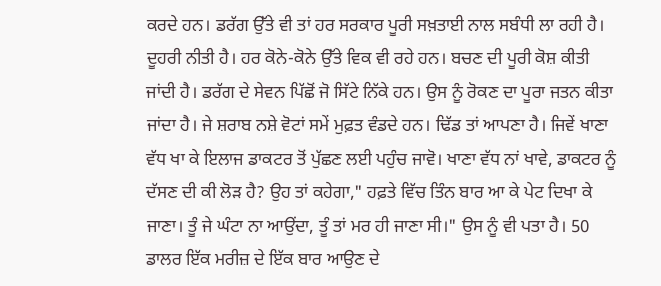ਕਰਦੇ ਹਨ। ਡਰੱਗ ਉੱਤੇ ਵੀ ਤਾਂ ਹਰ ਸਰਕਾਰ ਪੂਰੀ ਸਖ਼ਤਾਈ ਨਾਲ ਸਬੰਧੀ ਲਾ ਰਹੀ ਹੈ। ਦੂਹਰੀ ਨੀਤੀ ਹੈ। ਹਰ ਕੋਨੇ-ਕੋਨੇ ਉੱਤੇ ਵਿਕ ਵੀ ਰਹੇ ਹਨ। ਬਚਣ ਦੀ ਪੂਰੀ ਕੋਸ਼ ਕੀਤੀ ਜਾਂਦੀ ਹੈ। ਡਰੱਗ ਦੇ ਸੇਵਨ ਪਿੱਛੋਂ ਜੋ ਸਿੱਟੇ ਨਿੱਕੇ ਹਨ। ਉਸ ਨੂੰ ਰੋਕਣ ਦਾ ਪੂਰਾ ਜਤਨ ਕੀਤਾ ਜਾਂਦਾ ਹੈ। ਜੇ ਸ਼ਰਾਬ ਨਸ਼ੇ ਵੋਟਾਂ ਸਮੇਂ ਮੁਫ਼ਤ ਵੰਡਦੇ ਹਨ। ਢਿੱਡ ਤਾਂ ਆਪਣਾ ਹੈ। ਜਿਵੇਂ ਖਾਣਾ ਵੱਧ ਖਾ ਕੇ ਇਲਾਜ ਡਾਕਟਰ ਤੋਂ ਪੁੱਛਣ ਲਈ ਪਹੁੰਚ ਜਾਵੋ। ਖਾਣਾ ਵੱਧ ਨਾਂ ਖਾਵੇ, ਡਾਕਟਰ ਨੂੰ ਦੱਸਣ ਦੀ ਕੀ ਲੋੜ ਹੈ? ਉਹ ਤਾਂ ਕਹੇਗਾ," ਹਫ਼ਤੇ ਵਿੱਚ ਤਿੰਨ ਬਾਰ ਆ ਕੇ ਪੇਟ ਦਿਖਾ ਕੇ ਜਾਣਾ। ਤੂੰ ਜੇ ਘੰਟਾ ਨਾ ਆਉਂਦਾ, ਤੂੰ ਤਾਂ ਮਰ ਹੀ ਜਾਣਾ ਸੀ।" ਉਸ ਨੂੰ ਵੀ ਪਤਾ ਹੈ। 50 ਡਾਲਰ ਇੱਕ ਮਰੀਜ਼ ਦੇ ਇੱਕ ਬਾਰ ਆਉਣ ਦੇ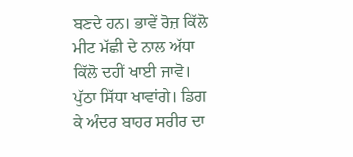ਬਣਦੇ ਹਨ। ਭਾਵੇਂ ਰੋਜ਼ ਕਿੱਲੋ ਮੀਟ ਮੱਛੀ ਦੇ ਨਾਲ ਅੱਧਾ ਕਿੱਲੋ ਦਹੀਂ ਖਾਈ ਜਾਵੋ। ਪੁੱਠਾ ਸਿੱਧਾ ਖਾਵਾਂਗੇ। ਡਿਗ ਕੇ ਅੰਦਰ ਬਾਹਰ ਸਰੀਰ ਦਾ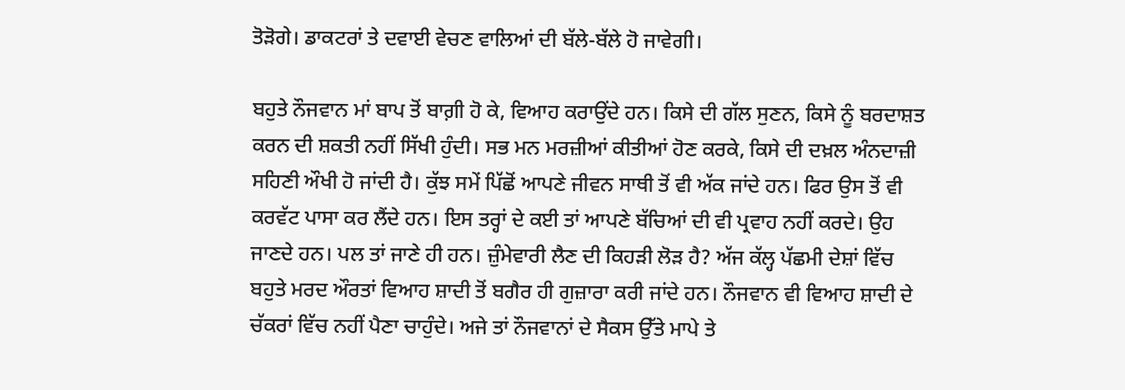ਤੋੜੋਗੇ। ਡਾਕਟਰਾਂ ਤੇ ਦਵਾਈ ਵੇਚਣ ਵਾਲਿਆਂ ਦੀ ਬੱਲੇ-ਬੱਲੇ ਹੋ ਜਾਵੇਗੀ।

ਬਹੁਤੇ ਨੌਜਵਾਨ ਮਾਂ ਬਾਪ ਤੋਂ ਬਾਗ਼ੀ ਹੋ ਕੇ, ਵਿਆਹ ਕਰਾਉਂਦੇ ਹਨ। ਕਿਸੇ ਦੀ ਗੱਲ ਸੁਣਨ, ਕਿਸੇ ਨੂੰ ਬਰਦਾਸ਼ਤ ਕਰਨ ਦੀ ਸ਼ਕਤੀ ਨਹੀਂ ਸਿੱਖੀ ਹੁੰਦੀ। ਸਭ ਮਨ ਮਰਜ਼ੀਆਂ ਕੀਤੀਆਂ ਹੋਣ ਕਰਕੇ, ਕਿਸੇ ਦੀ ਦਖ਼ਲ ਅੰਨਦਾਜ਼ੀ ਸਹਿਣੀ ਔਖੀ ਹੋ ਜਾਂਦੀ ਹੈ। ਕੁੱਝ ਸਮੇਂ ਪਿੱਛੋਂ ਆਪਣੇ ਜੀਵਨ ਸਾਥੀ ਤੋਂ ਵੀ ਅੱਕ ਜਾਂਦੇ ਹਨ। ਫਿਰ ਉਸ ਤੋਂ ਵੀ ਕਰਵੱਟ ਪਾਸਾ ਕਰ ਲੈਂਦੇ ਹਨ। ਇਸ ਤਰ੍ਹਾਂ ਦੇ ਕਈ ਤਾਂ ਆਪਣੇ ਬੱਚਿਆਂ ਦੀ ਵੀ ਪ੍ਰਵਾਹ ਨਹੀਂ ਕਰਦੇ। ਉਹ ਜਾਣਦੇ ਹਨ। ਪਲ ਤਾਂ ਜਾਣੇ ਹੀ ਹਨ। ਜ਼ੁੰਮੇਵਾਰੀ ਲੈਣ ਦੀ ਕਿਹੜੀ ਲੋੜ ਹੈ? ਅੱਜ ਕੱਲ੍ਹ ਪੱਛਮੀ ਦੇਸ਼ਾਂ ਵਿੱਚ ਬਹੁਤੇ ਮਰਦ ਔਰਤਾਂ ਵਿਆਹ ਸ਼ਾਦੀ ਤੋਂ ਬਗੈਰ ਹੀ ਗੁਜ਼ਾਰਾ ਕਰੀ ਜਾਂਦੇ ਹਨ। ਨੌਜਵਾਨ ਵੀ ਵਿਆਹ ਸ਼ਾਦੀ ਦੇ ਚੱਕਰਾਂ ਵਿੱਚ ਨਹੀਂ ਪੈਣਾ ਚਾਹੁੰਦੇ। ਅਜੇ ਤਾਂ ਨੌਜਵਾਨਾਂ ਦੇ ਸੈਕਸ ਉੱਤੇ ਮਾਪੇ ਤੇ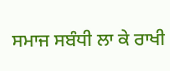ਸਮਾਜ ਸਬੰਧੀ ਲਾ ਕੇ ਰਾਖੀ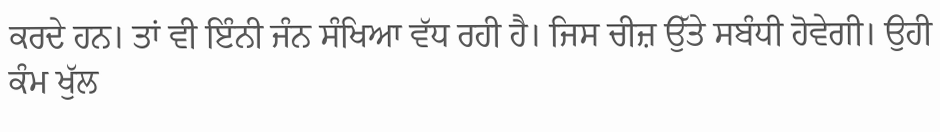ਕਰਦੇ ਹਨ। ਤਾਂ ਵੀ ਇੰਨੀ ਜੰਨ ਸੰਖਿਆ ਵੱਧ ਰਹੀ ਹੈ। ਜਿਸ ਚੀਜ਼ ਉੱਤੇ ਸਬੰਧੀ ਹੋਵੇਗੀ। ਉਹੀ ਕੰਮ ਖੁੱਲ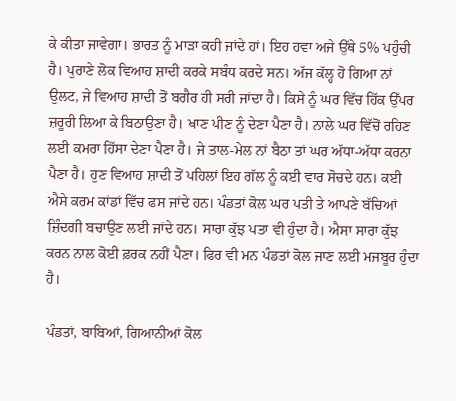ਕੇ ਕੀਤਾ ਜਾਵੇਗਾ। ਭਾਰਤ ਨੂੰ ਮਾੜਾ ਕਹੀ ਜਾਂਦੇ ਹਾਂ। ਇਹ ਹਵਾ ਅਜੇ ਉੱਥੇ 5% ਪਹੁੰਚੀ ਹੈ। ਪੁਰਾਣੇ ਲੋਕ ਵਿਆਹ ਸ਼ਾਦੀ ਕਰਕੇ ਸਬੰਧ ਕਰਦੇ ਸਨ। ਅੱਜ ਕੱਲ੍ਹ ਹੋ ਗਿਆ ਨਾਂ ਉਲਟ, ਜੇ ਵਿਆਹ ਸ਼ਾਦੀ ਤੋਂ ਬਗੈਰ ਹੀ ਸਰੀ ਜਾਂਦਾ ਹੈ। ਕਿਸੇ ਨੂੰ ਘਰ ਵਿੱਚ ਹਿੱਕ ਉੱਪਰ ਜ਼ਰੂਰੀ ਲਿਆ ਕੇ ਬਿਠਾਉਣਾ ਹੈ। ਖਾਣ ਪੀਣ ਨੂੰ ਦੇਣਾ ਪੈਣਾ ਹੈ। ਨਾਲੇ ਘਰ ਵਿੱਚੋਂ ਰਹਿਣ ਲਈ ਕਮਰਾ ਹਿੱਸਾ ਦੇਣਾ ਪੈਣਾ ਹੈ। ਜੇ ਤਾਲ-ਮੇਲ ਨਾਂ ਬੈਠਾ ਤਾਂ ਘਰ ਅੱਧਾ-ਅੱਧਾ ਕਰਨਾ ਪੈਣਾ ਹੈ। ਹੁਣ ਵਿਆਹ ਸ਼ਾਦੀ ਤੋਂ ਪਹਿਲਾਂ ਇਹ ਗੱਲ ਨੂੰ ਕਈ ਵਾਰ ਸੋਚਦੇ ਹਨ। ਕਈ ਐਸੇ ਕਰਮ ਕਾਂਡਾਂ ਵਿੱਚ ਫਸ ਜਾਂਦੇ ਹਨ। ਪੰਡਤਾਂ ਕੋਲ ਘਰ ਪਤੀ ਤੇ ਆਪਣੇ ਬੱਚਿਆਂ ਜ਼ਿੰਦਗੀ ਬਚਾਉਣ ਲਈ ਜਾਂਦੇ ਹਨ। ਸਾਰਾ ਕੁੱਝ ਪਤਾ ਵੀ ਹੁੰਦਾ ਹੈ। ਐਸਾ ਸਾਰਾ ਕੁੱਝ ਕਰਨ ਨਾਲ ਕੋਈ ਫ਼ਰਕ ਨਹੀਂ ਪੈਣਾ। ਫਿਰ ਵੀ ਮਨ ਪੰਡਤਾਂ ਕੋਲ ਜਾਣ ਲਈ ਮਜਬੂਰ ਹੁੰਦਾ ਹੈ।

ਪੰਡਤਾਂ, ਬਾਬਿਆਂ, ਗਿਆਨੀਆਂ ਕੋਲ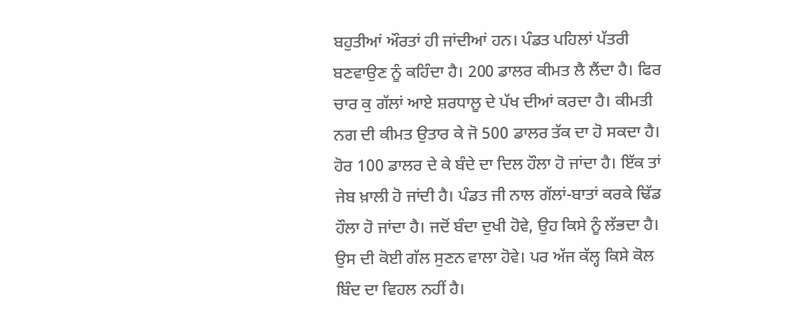ਬਹੁਤੀਆਂ ਔਰਤਾਂ ਹੀ ਜਾਂਦੀਆਂ ਹਨ। ਪੰਡਤ ਪਹਿਲਾਂ ਪੱਤਰੀ ਬਣਵਾਉਣ ਨੂੰ ਕਹਿੰਦਾ ਹੈ। 200 ਡਾਲਰ ਕੀਮਤ ਲੈ ਲੈਂਦਾ ਹੈ। ਫਿਰ ਚਾਰ ਕੁ ਗੱਲਾਂ ਆਏ ਸ਼ਰਧਾਲੂ ਦੇ ਪੱਖ ਦੀਆਂ ਕਰਦਾ ਹੈ। ਕੀਮਤੀ ਨਗ ਦੀ ਕੀਮਤ ਉਤਾਰ ਕੇ ਜੋ 500 ਡਾਲਰ ਤੱਕ ਦਾ ਹੋ ਸਕਦਾ ਹੈ। ਹੋਰ 100 ਡਾਲਰ ਦੇ ਕੇ ਬੰਦੇ ਦਾ ਦਿਲ ਹੌਲਾ ਹੋ ਜਾਂਦਾ ਹੈ। ਇੱਕ ਤਾਂ ਜੇਬ ਖ਼ਾਲੀ ਹੋ ਜਾਂਦੀ ਹੈ। ਪੰਡਤ ਜੀ ਨਾਲ ਗੱਲਾਂ-ਬਾਤਾਂ ਕਰਕੇ ਢਿੱਡ ਹੌਲਾ ਹੋ ਜਾਂਦਾ ਹੈ। ਜਦੋਂ ਬੰਦਾ ਦੁਖੀ ਹੋਵੇ, ਉਹ ਕਿਸੇ ਨੂੰ ਲੱਭਦਾ ਹੈ। ਉਸ ਦੀ ਕੋਈ ਗੱਲ ਸੁਣਨ ਵਾਲਾ ਹੋਵੇ। ਪਰ ਅੱਜ ਕੱਲ੍ਹ ਕਿਸੇ ਕੋਲ ਬਿੰਦ ਦਾ ਵਿਹਲ ਨਹੀਂ ਹੈ।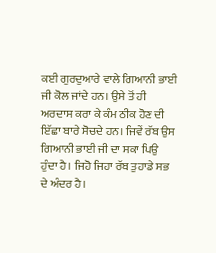ਕਈ ਗੁਰਦੁਆਰੇ ਵਾਲੇ ਗਿਆਨੀ ਭਾਈ ਜੀ ਕੋਲ ਜਾਂਦੇ ਹਨ। ਉਸੇ ਤੋਂ ਹੀ ਅਰਦਾਸ ਕਰਾ ਕੇ ਕੰਮ ਠੀਕ ਹੋਣ ਦੀ ਇੱਛਾ ਬਾਰੇ ਸੋਚਦੇ ਹਨ। ਜਿਵੇਂ ਰੱਬ ਉਸ ਗਿਆਨੀ ਭਾਈ ਜੀ ਦਾ ਸਕਾ ਪਿਉ ਹੁੰਦਾ ਹੈ। ਜਿਹੋ ਜਿਹਾ ਰੱਬ ਤੁਹਾਡੇ ਸਭ ਦੇ ਅੰਦਰ ਹੈ।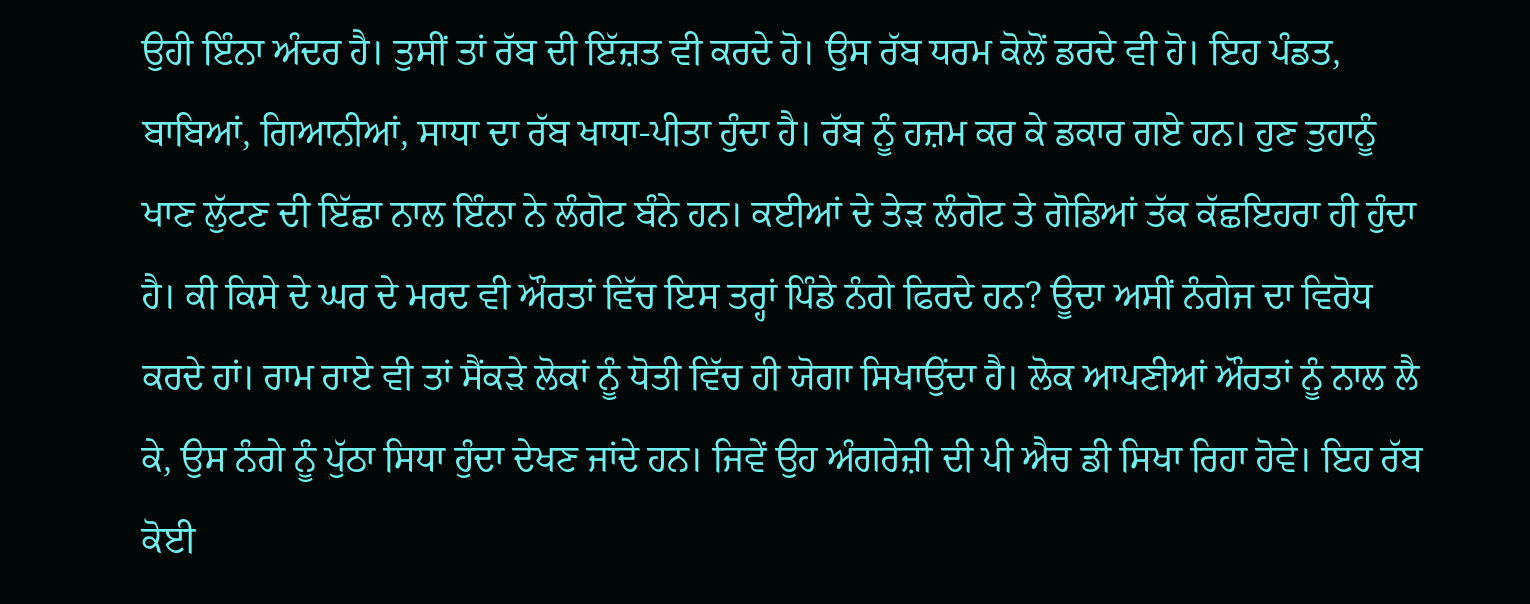ਉਹੀ ਇੰਨਾ ਅੰਦਰ ਹੈ। ਤੁਸੀਂ ਤਾਂ ਰੱਬ ਦੀ ਇੱਜ਼ਤ ਵੀ ਕਰਦੇ ਹੋ। ਉਸ ਰੱਬ ਧਰਮ ਕੋਲੋਂ ਡਰਦੇ ਵੀ ਹੋ। ਇਹ ਪੰਡਤ, ਬਾਬਿਆਂ, ਗਿਆਨੀਆਂ, ਸਾਧਾ ਦਾ ਰੱਬ ਖਾਧਾ-ਪੀਤਾ ਹੁੰਦਾ ਹੈ। ਰੱਬ ਨੂੰ ਹਜ਼ਮ ਕਰ ਕੇ ਡਕਾਰ ਗਏ ਹਨ। ਹੁਣ ਤੁਹਾਨੂੰ ਖਾਣ ਲੁੱਟਣ ਦੀ ਇੱਛਾ ਨਾਲ ਇੰਨਾ ਨੇ ਲੰਗੋਟ ਬੰਨੇ ਹਨ। ਕਈਆਂ ਦੇ ਤੇੜ ਲੰਗੋਟ ਤੇ ਗੋਡਿਆਂ ਤੱਕ ਕੱਛਇਹਰਾ ਹੀ ਹੁੰਦਾ ਹੈ। ਕੀ ਕਿਸੇ ਦੇ ਘਰ ਦੇ ਮਰਦ ਵੀ ਔਰਤਾਂ ਵਿੱਚ ਇਸ ਤਰ੍ਹਾਂ ਪਿੰਡੇ ਨੰਗੇ ਫਿਰਦੇ ਹਨ? ਊਦਾ ਅਸੀਂ ਨੰਗੇਜ ਦਾ ਵਿਰੋਧ ਕਰਦੇ ਹਾਂ। ਰਾਮ ਰਾਏ ਵੀ ਤਾਂ ਸੈਂਕੜੇ ਲੋਕਾਂ ਨੂੰ ਧੋਤੀ ਵਿੱਚ ਹੀ ਯੋਗਾ ਸਿਖਾਉਂਦਾ ਹੈ। ਲੋਕ ਆਪਣੀਆਂ ਔਰਤਾਂ ਨੂੰ ਨਾਲ ਲੈ ਕੇ, ਉਸ ਨੰਗੇ ਨੂੰ ਪੁੱਠਾ ਸਿਧਾ ਹੁੰਦਾ ਦੇਖਣ ਜਾਂਦੇ ਹਨ। ਜਿਵੇਂ ਉਹ ਅੰਗਰੇਜ਼ੀ ਦੀ ਪੀ ਐਚ ਡੀ ਸਿਖਾ ਰਿਹਾ ਹੋਵੇ। ਇਹ ਰੱਬ ਕੋਈ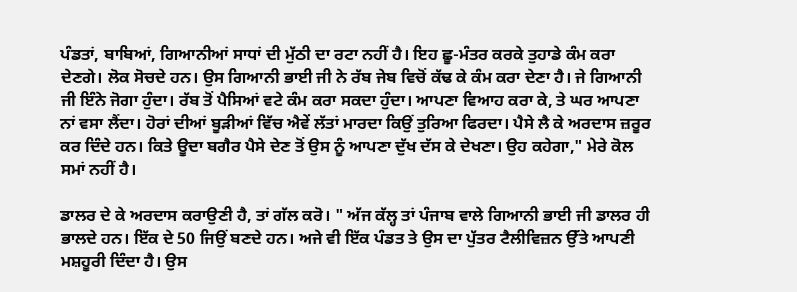ਪੰਡਤਾਂ, ਬਾਬਿਆਂ, ਗਿਆਨੀਆਂ ਸਾਧਾਂ ਦੀ ਮੁੱਠੀ ਦਾ ਰਟਾ ਨਹੀਂ ਹੈ। ਇਹ ਛੂ-ਮੰਤਰ ਕਰਕੇ ਤੁਹਾਡੇ ਕੰਮ ਕਰਾ ਦੇਣਗੇ। ਲੋਕ ਸੋਚਦੇ ਹਨ। ਉਸ ਗਿਆਨੀ ਭਾਈ ਜੀ ਨੇ ਰੱਬ ਜੇਬ ਵਿਚੋਂ ਕੱਢ ਕੇ ਕੰਮ ਕਰਾ ਦੇਣਾ ਹੈ। ਜੇ ਗਿਆਨੀ ਜੀ ਇੰਨੇ ਜੋਗਾ ਹੁੰਦਾ। ਰੱਬ ਤੋਂ ਪੈਸਿਆਂ ਵਟੇ ਕੰਮ ਕਰਾ ਸਕਦਾ ਹੁੰਦਾ। ਆਪਣਾ ਵਿਆਹ ਕਰਾ ਕੇ, ਤੇ ਘਰ ਆਪਣਾ ਨਾਂ ਵਸਾ ਲੈਂਦਾ। ਹੋਰਾਂ ਦੀਆਂ ਬੂੜੀਆਂ ਵਿੱਚ ਐਵੇਂ ਲੱਤਾਂ ਮਾਰਦਾ ਕਿਉਂ ਤੁਰਿਆ ਫਿਰਦਾ। ਪੈਸੇ ਲੈ ਕੇ ਅਰਦਾਸ ਜ਼ਰੂਰ ਕਰ ਦਿੰਦੇ ਹਨ। ਕਿਤੇ ਊਦਾ ਬਗੈਰ ਪੈਸੇ ਦੇਣ ਤੋਂ ਉਸ ਨੂੰ ਆਪਣਾ ਦੁੱਖ ਦੱਸ ਕੇ ਦੇਖਣਾ। ਉਹ ਕਹੇਗਾ," ਮੇਰੇ ਕੋਲ ਸਮਾਂ ਨਹੀਂ ਹੈ।

ਡਾਲਰ ਦੇ ਕੇ ਅਰਦਾਸ ਕਰਾਉਣੀ ਹੈ, ਤਾਂ ਗੱਲ ਕਰੋ। " ਅੱਜ ਕੱਲ੍ਹ ਤਾਂ ਪੰਜਾਬ ਵਾਲੇ ਗਿਆਨੀ ਭਾਈ ਜੀ ਡਾਲਰ ਹੀ ਭਾਲਦੇ ਹਨ। ਇੱਕ ਦੇ 50 ਜਿਉਂ ਬਣਦੇ ਹਨ। ਅਜੇ ਵੀ ਇੱਕ ਪੰਡਤ ਤੇ ਉਸ ਦਾ ਪੁੱਤਰ ਟੈਲੀਵਿਜ਼ਨ ਉੱਤੇ ਆਪਣੀ ਮਸ਼ਹੂਰੀ ਦਿੰਦਾ ਹੈ। ਉਸ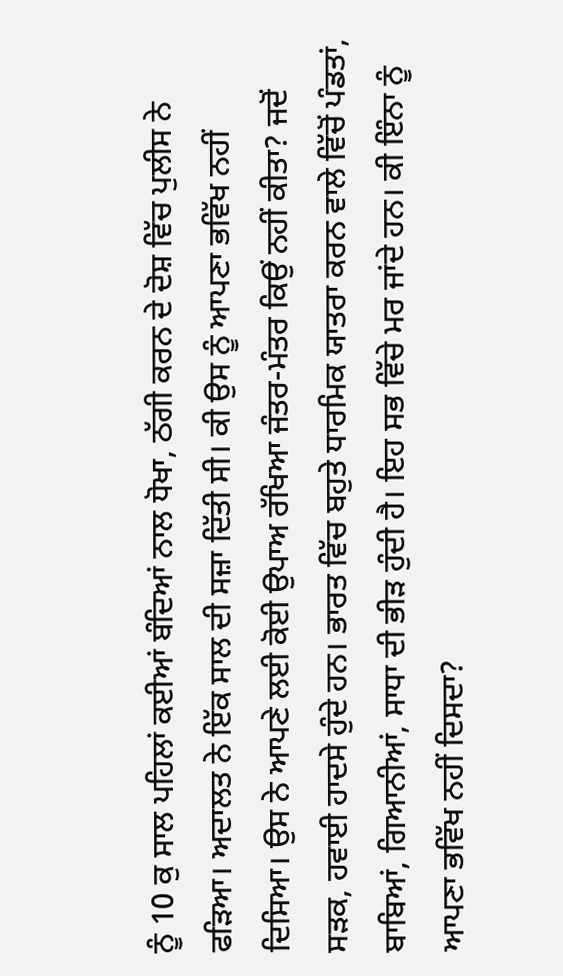ਨੂੰ 10 ਕੁ ਸਾਲ ਪਹਿਲਾਂ ਕਈਆਂ ਬੰਦਿਆਂ ਨਾਲ ਧੋਖਾ, ਠੱਗੀ ਕਰਨ ਦੇ ਦੋਸ਼ ਵਿੱਚ ਪੁਲੀਸ ਨੇ ਫੜਿਆ। ਅਦਾਲਤ ਨੇ ਇੱਕ ਸਾਲ ਦੀ ਸਜ਼ਾ ਦਿੱਤੀ ਸੀ। ਕੀ ਉਸ ਨੂੰ ਆਪਣਾ ਭਵਿੱਖ ਨਹੀਂ ਦਿਸਿਆ। ਉਸ ਨੇ ਆਪਣੇ ਲਈ ਕੋਈ ਉਪਾਅ ਰੱਖਿਆ ਜੰਤਰ-ਮੰਤਰ ਕਿਉਂ ਨਹੀਂ ਕੀਤਾ? ਜਦੋਂ ਸੜਕ, ਹਵਾਈ ਹਾਦਸੇ ਹੁੰਦੇ ਹਨ। ਭਾਰਤ ਵਿੱਚ ਬਹੁਤੇ ਧਾਰਮਿਕ ਯਾਤਰਾ ਕਰਨ ਵਾਲੇ ਵਿੱਚੋਂ ਪੰਡਤਾਂ, ਬਾਬਿਆਂ, ਗਿਆਨੀਆਂ, ਸਾਧਾ ਦੀ ਭੀੜ ਹੁੰਦੀ ਹੈ। ਇਹ ਸਭ ਵਿੱਚੇ ਮਰ ਜਾਂਦੇ ਹਨ। ਕੀ ਇੰਨਾ ਨੂੰ ਆਪਣਾ ਭਵਿੱਖ ਨਹੀਂ ਦਿਸਦਾ?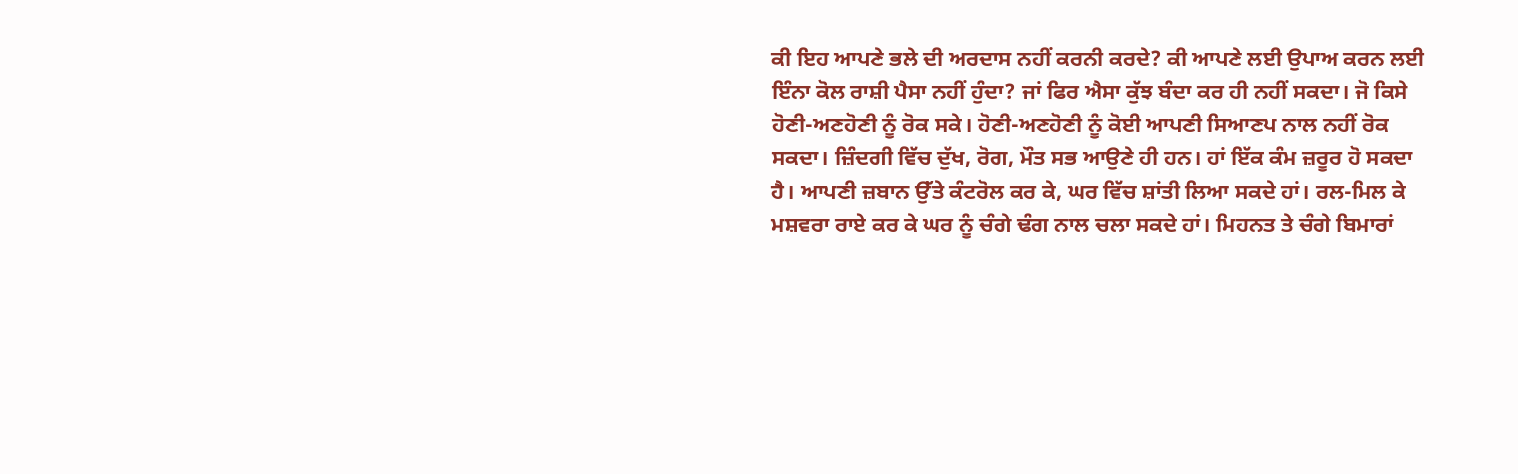ਕੀ ਇਹ ਆਪਣੇ ਭਲੇ ਦੀ ਅਰਦਾਸ ਨਹੀਂ ਕਰਨੀ ਕਰਦੇ? ਕੀ ਆਪਣੇ ਲਈ ਉਪਾਅ ਕਰਨ ਲਈ ਇੰਨਾ ਕੋਲ ਰਾਸ਼ੀ ਪੈਸਾ ਨਹੀਂ ਹੁੰਦਾ? ਜਾਂ ਫਿਰ ਐਸਾ ਕੁੱਝ ਬੰਦਾ ਕਰ ਹੀ ਨਹੀਂ ਸਕਦਾ। ਜੋ ਕਿਸੇ ਹੋਣੀ-ਅਣਹੋਣੀ ਨੂੰ ਰੋਕ ਸਕੇ। ਹੋਣੀ-ਅਣਹੋਣੀ ਨੂੰ ਕੋਈ ਆਪਣੀ ਸਿਆਣਪ ਨਾਲ ਨਹੀਂ ਰੋਕ ਸਕਦਾ। ਜ਼ਿੰਦਗੀ ਵਿੱਚ ਦੁੱਖ, ਰੋਗ, ਮੌਤ ਸਭ ਆਉਣੇ ਹੀ ਹਨ। ਹਾਂ ਇੱਕ ਕੰਮ ਜ਼ਰੂਰ ਹੋ ਸਕਦਾ ਹੈ। ਆਪਣੀ ਜ਼ਬਾਨ ਉੱਤੇ ਕੰਟਰੋਲ ਕਰ ਕੇ, ਘਰ ਵਿੱਚ ਸ਼ਾਂਤੀ ਲਿਆ ਸਕਦੇ ਹਾਂ। ਰਲ-ਮਿਲ ਕੇ ਮਸ਼ਵਰਾ ਰਾਏ ਕਰ ਕੇ ਘਰ ਨੂੰ ਚੰਗੇ ਢੰਗ ਨਾਲ ਚਲਾ ਸਕਦੇ ਹਾਂ। ਮਿਹਨਤ ਤੇ ਚੰਗੇ ਬਿਮਾਰਾਂ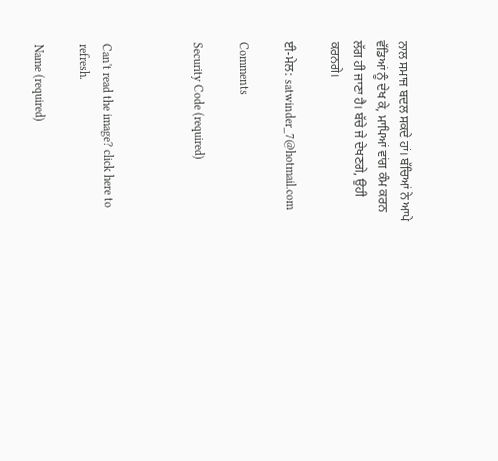ਨਾਲ ਸਮਾਜ ਬਦਲ ਸਕਦੇ ਹਾਂ। ਬੱਚਿਆਂ ਨੇ ਆਪੇ ਵੱਡਿਆਂ ਨੂੰ ਦੇਖ ਕੇ, ਮਾਪਿਆਂ ਵਾਂਗ ਕੰਮ ਕਰਨ ਲੱਗ ਹੀ ਜਾਣਾ ਹੈ। ਬੱਚੇ ਜੇ ਦੇਖਣਗੇ, ਉਹੀ ਕਰਨਗੇ।

ਈ-ਮੇਲ: satwinder_7@hotmail.com

Comments

Security Code (required)



Can't read the image? click here to refresh.

Name (required)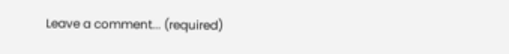Leave a comment... (required)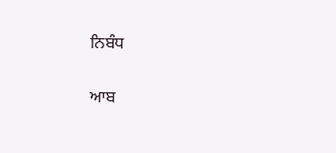ਨਿਬੰਧ

ਆਬ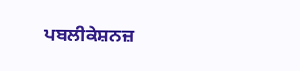ਪਬਲੀਕੇਸ਼ਨਜ਼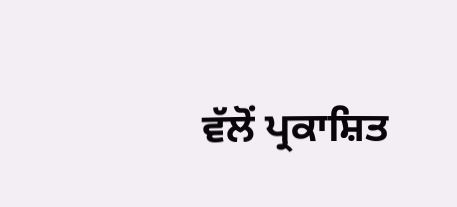ਵੱਲੋਂ ਪ੍ਰਕਾਸ਼ਿਤ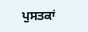ਪੁਸਤਕਾਂ